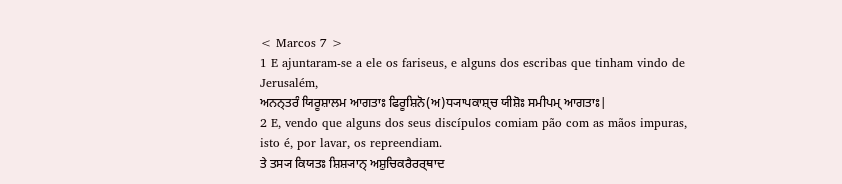< Marcos 7 >
1 E ajuntaram-se a ele os fariseus, e alguns dos escribas que tinham vindo de Jerusalém,
ਅਨਨ੍ਤਰੰ ਯਿਰੂਸ਼ਾਲਮ ਆਗਤਾਃ ਫਿਰੂਸ਼ਿਨੋ(ਅ)ਧ੍ਯਾਪਕਾਸ਼੍ਚ ਯੀਸ਼ੋਃ ਸਮੀਪਮ੍ ਆਗਤਾਃ|
2 E, vendo que alguns dos seus discípulos comiam pão com as mãos impuras, isto é, por lavar, os repreendiam.
ਤੇ ਤਸ੍ਯ ਕਿਯਤਃ ਸ਼ਿਸ਼੍ਯਾਨ੍ ਅਸ਼ੁਚਿਕਰੈਰਰ੍ਥਾਦ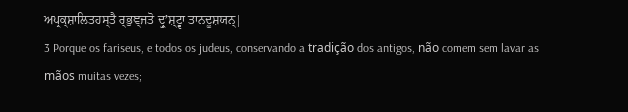ਅਪ੍ਰਕ੍ਸ਼ਾਲਿਤਹਸ੍ਤੈ ਰ੍ਭੁਞ੍ਜਤੋ ਦ੍ਰੁʼਸ਼੍ਟ੍ਵਾ ਤਾਨਦੂਸ਼ਯਨ੍|
3 Porque os fariseus, e todos os judeus, conservando a tradição dos antigos, não comem sem lavar as mãos muitas vezes;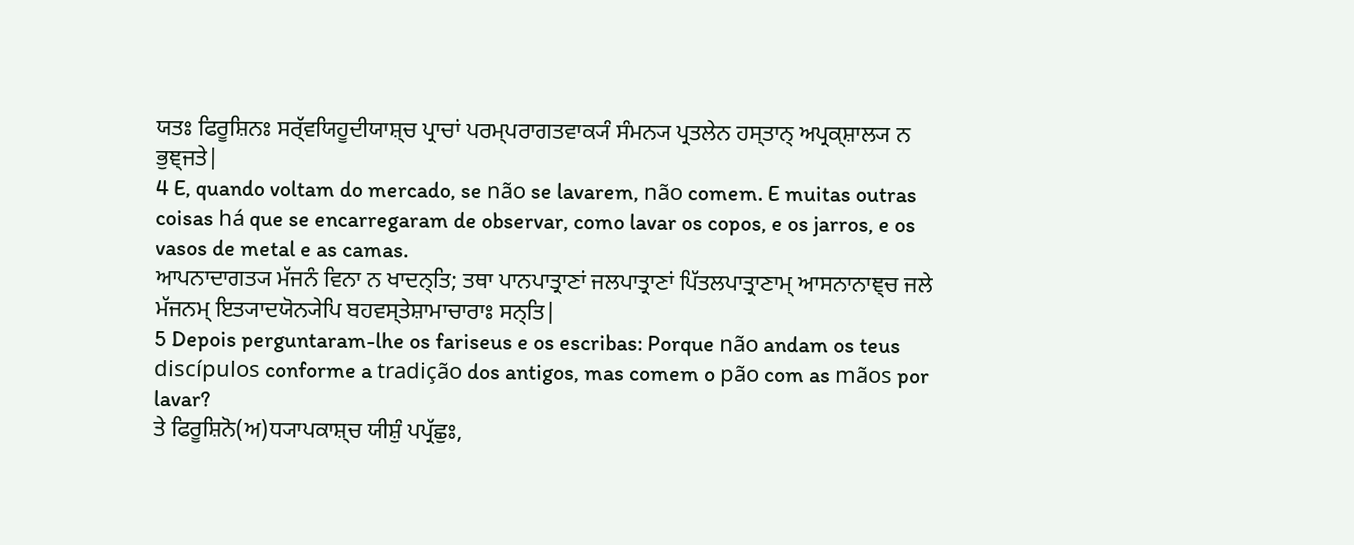ਯਤਃ ਫਿਰੂਸ਼ਿਨਃ ਸਰ੍ੱਵਯਿਹੂਦੀਯਾਸ਼੍ਚ ਪ੍ਰਾਚਾਂ ਪਰਮ੍ਪਰਾਗਤਵਾਕ੍ਯੰ ਸੰਮਨ੍ਯ ਪ੍ਰਤਲੇਨ ਹਸ੍ਤਾਨ੍ ਅਪ੍ਰਕ੍ਸ਼ਾਲ੍ਯ ਨ ਭੁਞ੍ਜਤੇ|
4 E, quando voltam do mercado, se não se lavarem, não comem. E muitas outras coisas há que se encarregaram de observar, como lavar os copos, e os jarros, e os vasos de metal e as camas.
ਆਪਨਾਦਾਗਤ੍ਯ ਮੱਜਨੰ ਵਿਨਾ ਨ ਖਾਦਨ੍ਤਿ; ਤਥਾ ਪਾਨਪਾਤ੍ਰਾਣਾਂ ਜਲਪਾਤ੍ਰਾਣਾਂ ਪਿੱਤਲਪਾਤ੍ਰਾਣਾਮ੍ ਆਸਨਾਨਾਞ੍ਚ ਜਲੇ ਮੱਜਨਮ੍ ਇਤ੍ਯਾਦਯੋਨ੍ਯੇਪਿ ਬਹਵਸ੍ਤੇਸ਼ਾਮਾਚਾਰਾਃ ਸਨ੍ਤਿ|
5 Depois perguntaram-lhe os fariseus e os escribas: Porque não andam os teus discípulos conforme a tradição dos antigos, mas comem o pão com as mãos por lavar?
ਤੇ ਫਿਰੂਸ਼ਿਨੋ(ਅ)ਧ੍ਯਾਪਕਾਸ਼੍ਚ ਯੀਸ਼ੁੰ ਪਪ੍ਰੱਛੁਃ,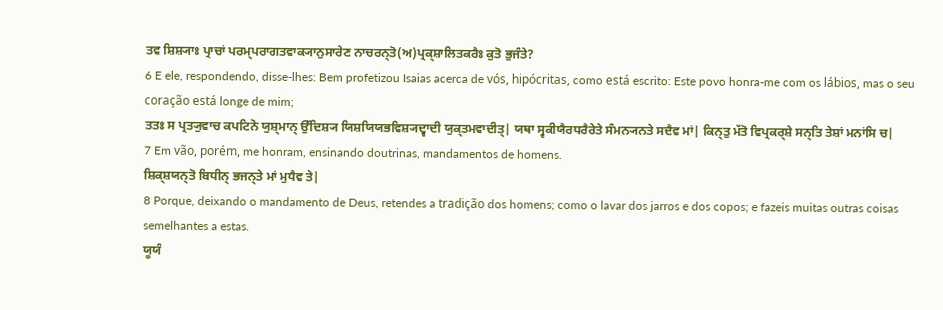ਤਵ ਸ਼ਿਸ਼੍ਯਾਃ ਪ੍ਰਾਚਾਂ ਪਰਮ੍ਪਰਾਗਤਵਾਕ੍ਯਾਨੁਸਾਰੇਣ ਨਾਚਰਨ੍ਤੋ(ਅ)ਪ੍ਰਕ੍ਸ਼ਾਲਿਤਕਰੈਃ ਕੁਤੋ ਭੁਜੰਤੇ?
6 E ele, respondendo, disse-lhes: Bem profetizou Isaias acerca de vós, hipócritas, como está escrito: Este povo honra-me com os lábios, mas o seu coração está longe de mim;
ਤਤਃ ਸ ਪ੍ਰਤ੍ਯੁਵਾਚ ਕਪਟਿਨੋ ਯੁਸ਼੍ਮਾਨ੍ ਉੱਦਿਸ਼੍ਯ ਯਿਸ਼ਯਿਯਭਵਿਸ਼੍ਯਦ੍ਵਾਦੀ ਯੁਕ੍ਤਮਵਾਦੀਤ੍| ਯਥਾ ਸ੍ਵਕੀਯੈਰਧਰੈਰੇਤੇ ਸੰਮਨ੍ਯਨਤੇ ਸਦੈਵ ਮਾਂ| ਕਿਨ੍ਤੁ ਮੱਤੋ ਵਿਪ੍ਰਕਰ੍ਸ਼ੇ ਸਨ੍ਤਿ ਤੇਸ਼ਾਂ ਮਨਾਂਸਿ ਚ|
7 Em vão, porém, me honram, ensinando doutrinas, mandamentos de homens.
ਸ਼ਿਕ੍ਸ਼ਯਨ੍ਤੋ ਬਿਧੀਨ੍ ਭਜਨ੍ਤੇ ਮਾਂ ਮੁਧੈਵ ਤੇ|
8 Porque, deixando o mandamento de Deus, retendes a tradição dos homens; como o lavar dos jarros e dos copos; e fazeis muitas outras coisas semelhantes a estas.
ਯੂਯੰ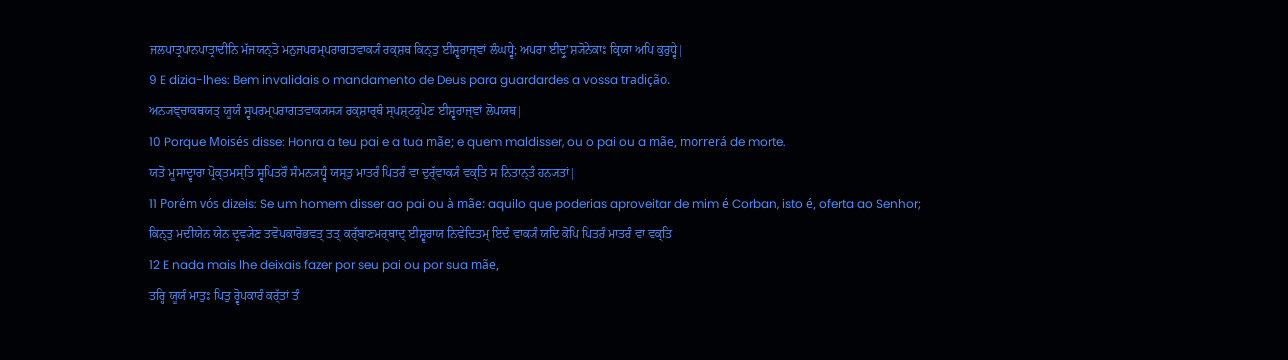ਜਲਪਾਤ੍ਰਪਾਨਪਾਤ੍ਰਾਦੀਨਿ ਮੱਜਯਨ੍ਤੋ ਮਨੁਜਪਰਮ੍ਪਰਾਗਤਵਾਕ੍ਯੰ ਰਕ੍ਸ਼ਥ ਕਿਨ੍ਤੁ ਈਸ਼੍ਵਰਾਜ੍ਞਾਂ ਲੰਘਧ੍ਵੇ; ਅਪਰਾ ਈਦ੍ਰੁʼਸ਼੍ਯੋਨੇਕਾਃ ਕ੍ਰਿਯਾ ਅਪਿ ਕੁਰੁਧ੍ਵੇ|
9 E dizia-lhes: Bem invalidais o mandamento de Deus para guardardes a vossa tradição.
ਅਨ੍ਯਞ੍ਚਾਕਥਯਤ੍ ਯੂਯੰ ਸ੍ਵਪਰਮ੍ਪਰਾਗਤਵਾਕ੍ਯਸ੍ਯ ਰਕ੍ਸ਼ਾਰ੍ਥੰ ਸ੍ਪਸ਼੍ਟਰੂਪੇਣ ਈਸ਼੍ਵਰਾਜ੍ਞਾਂ ਲੋਪਯਥ|
10 Porque Moisés disse: Honra a teu pai e a tua mãe; e quem maldisser, ou o pai ou a mãe, morrerá de morte.
ਯਤੋ ਮੂਸਾਦ੍ਵਾਰਾ ਪ੍ਰੋਕ੍ਤਮਸ੍ਤਿ ਸ੍ਵਪਿਤਰੌ ਸੰਮਨ੍ਯਧ੍ਵੰ ਯਸ੍ਤੁ ਮਾਤਰੰ ਪਿਤਰੰ ਵਾ ਦੁਰ੍ੱਵਾਕ੍ਯੰ ਵਕ੍ਤਿ ਸ ਨਿਤਾਨ੍ਤੰ ਹਨ੍ਯਤਾਂ|
11 Porém vós dizeis: Se um homem disser ao pai ou à mãe: aquilo que poderias aproveitar de mim é Corban, isto é, oferta ao Senhor;
ਕਿਨ੍ਤੁ ਮਦੀਯੇਨ ਯੇਨ ਦ੍ਰਵ੍ਯੇਣ ਤਵੋਪਕਾਰੋਭਵਤ੍ ਤਤ੍ ਕਰ੍ੱਬਾਣਮਰ੍ਥਾਦ੍ ਈਸ਼੍ਵਰਾਯ ਨਿਵੇਦਿਤਮ੍ ਇਦੰ ਵਾਕ੍ਯੰ ਯਦਿ ਕੋਪਿ ਪਿਤਰੰ ਮਾਤਰੰ ਵਾ ਵਕ੍ਤਿ
12 E nada mais lhe deixais fazer por seu pai ou por sua mãe,
ਤਰ੍ਹਿ ਯੂਯੰ ਮਾਤੁਃ ਪਿਤੁ ਰ੍ਵੋਪਕਾਰੰ ਕਰ੍ੱਤਾਂ ਤੰ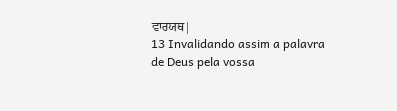ਵਾਰਯਥ|
13 Invalidando assim a palavra de Deus pela vossa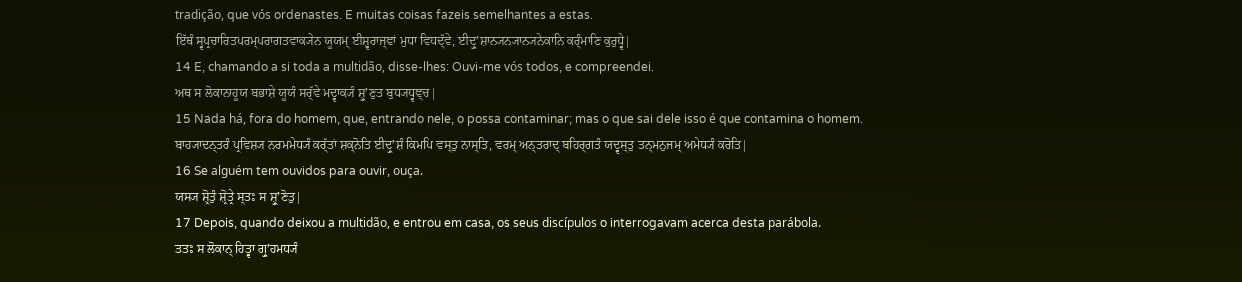tradição, que vós ordenastes. E muitas coisas fazeis semelhantes a estas.
ਇੱਥੰ ਸ੍ਵਪ੍ਰਚਾਰਿਤਪਰਮ੍ਪਰਾਗਤਵਾਕ੍ਯੇਨ ਯੂਯਮ੍ ਈਸ਼੍ਵਰਾਜ੍ਞਾਂ ਮੁਧਾ ਵਿਧਦ੍ੱਵੇ, ਈਦ੍ਰੁʼਸ਼ਾਨ੍ਯਨ੍ਯਾਨ੍ਯਨੇਕਾਨਿ ਕਰ੍ੰਮਾਣਿ ਕੁਰੁਧ੍ਵੇ|
14 E, chamando a si toda a multidão, disse-lhes: Ouvi-me vós todos, e compreendei.
ਅਥ ਸ ਲੋਕਾਨਾਹੂਯ ਬਭਾਸ਼ੇ ਯੂਯੰ ਸਰ੍ੱਵੇ ਮਦ੍ਵਾਕ੍ਯੰ ਸ਼੍ਰੁʼਣੁਤ ਬੁਧ੍ਯਧ੍ਵਞ੍ਚ|
15 Nada há, fora do homem, que, entrando nele, o possa contaminar; mas o que sai dele isso é que contamina o homem.
ਬਾਹ੍ਯਾਦਨ੍ਤਰੰ ਪ੍ਰਵਿਸ਼੍ਯ ਨਰਮਮੇਧ੍ਯੰ ਕਰ੍ੱਤਾਂ ਸ਼ਕ੍ਨੋਤਿ ਈਦ੍ਰੁʼਸ਼ੰ ਕਿਮਪਿ ਵਸ੍ਤੁ ਨਾਸ੍ਤਿ, ਵਰਮ੍ ਅਨ੍ਤਰਾਦ੍ ਬਹਿਰ੍ਗਤੰ ਯਦ੍ਵਸ੍ਤੁ ਤਨ੍ਮਨੁਜਮ੍ ਅਮੇਧ੍ਯੰ ਕਰੋਤਿ|
16 Se alguém tem ouvidos para ouvir, ouça.
ਯਸ੍ਯ ਸ਼੍ਰੋਤੁੰ ਸ਼੍ਰੋਤ੍ਰੇ ਸ੍ਤਃ ਸ ਸ਼੍ਰੁʼਣੋਤੁ|
17 Depois, quando deixou a multidão, e entrou em casa, os seus discípulos o interrogavam acerca desta parábola.
ਤਤਃ ਸ ਲੋਕਾਨ੍ ਹਿਤ੍ਵਾ ਗ੍ਰੁʼਹਮਧ੍ਯੰ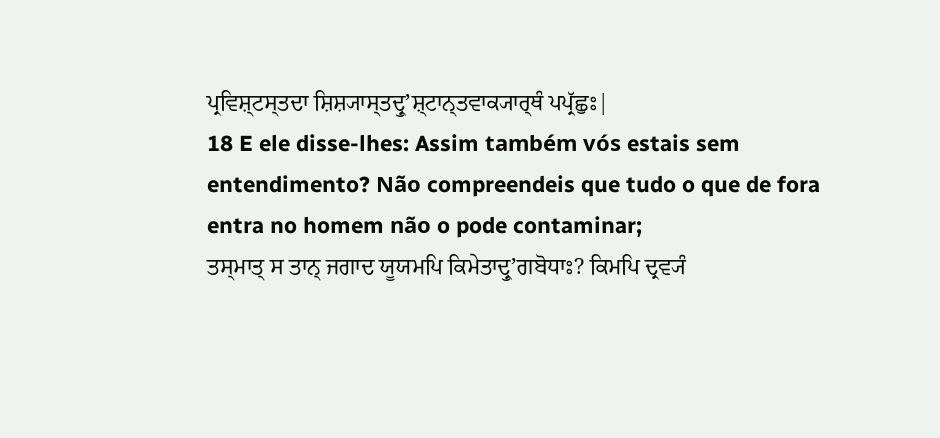ਪ੍ਰਵਿਸ਼੍ਟਸ੍ਤਦਾ ਸ਼ਿਸ਼੍ਯਾਸ੍ਤਦ੍ਰੁʼਸ਼੍ਟਾਨ੍ਤਵਾਕ੍ਯਾਰ੍ਥੰ ਪਪ੍ਰੱਛੁਃ|
18 E ele disse-lhes: Assim também vós estais sem entendimento? Não compreendeis que tudo o que de fora entra no homem não o pode contaminar;
ਤਸ੍ਮਾਤ੍ ਸ ਤਾਨ੍ ਜਗਾਦ ਯੂਯਮਪਿ ਕਿਮੇਤਾਦ੍ਰੁʼਗਬੋਧਾਃ? ਕਿਮਪਿ ਦ੍ਰਵ੍ਯੰ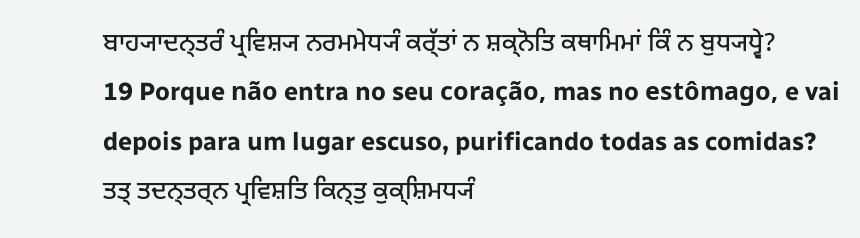ਬਾਹ੍ਯਾਦਨ੍ਤਰੰ ਪ੍ਰਵਿਸ਼੍ਯ ਨਰਮਮੇਧ੍ਯੰ ਕਰ੍ੱਤਾਂ ਨ ਸ਼ਕ੍ਨੋਤਿ ਕਥਾਮਿਮਾਂ ਕਿੰ ਨ ਬੁਧ੍ਯਧ੍ਵੇ?
19 Porque não entra no seu coração, mas no estômago, e vai depois para um lugar escuso, purificando todas as comidas?
ਤਤ੍ ਤਦਨ੍ਤਰ੍ਨ ਪ੍ਰਵਿਸ਼ਤਿ ਕਿਨ੍ਤੁ ਕੁਕ੍ਸ਼ਿਮਧ੍ਯੰ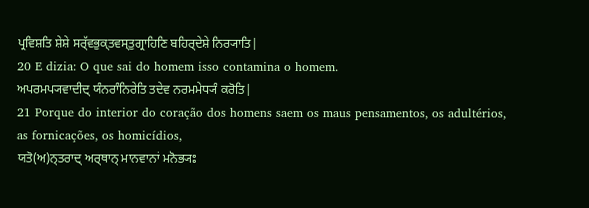ਪ੍ਰਵਿਸ਼ਤਿ ਸ਼ੇਸ਼ੇ ਸਰ੍ੱਵਭੁਕ੍ਤਵਸ੍ਤੁਗ੍ਰਾਹਿਣਿ ਬਹਿਰ੍ਦੇਸ਼ੇ ਨਿਰ੍ਯਾਤਿ|
20 E dizia: O que sai do homem isso contamina o homem.
ਅਪਰਮਪ੍ਯਵਾਦੀਦ੍ ਯੰਨਰਾੰਨਿਰੇਤਿ ਤਦੇਵ ਨਰਮਮੇਧ੍ਯੰ ਕਰੋਤਿ|
21 Porque do interior do coração dos homens saem os maus pensamentos, os adultérios, as fornicações, os homicídios,
ਯਤੋ(ਅ)ਨ੍ਤਰਾਦ੍ ਅਰ੍ਥਾਨ੍ ਮਾਨਵਾਨਾਂ ਮਨੋਭ੍ਯਃ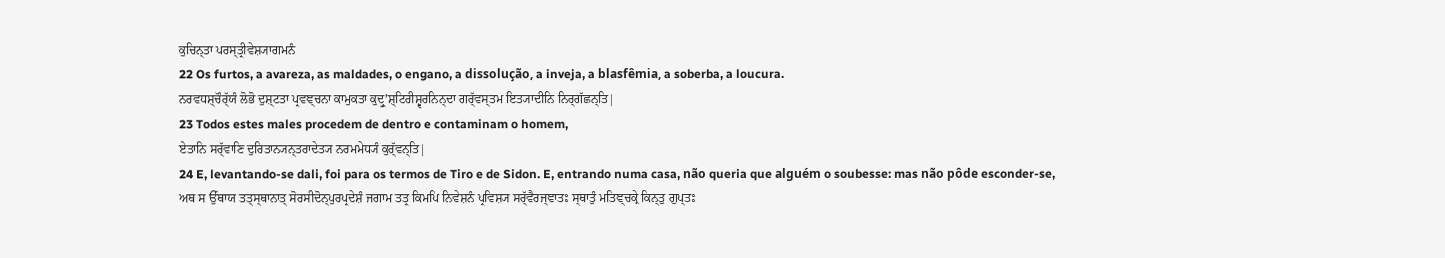ਕੁਚਿਨ੍ਤਾ ਪਰਸ੍ਤ੍ਰੀਵੇਸ਼੍ਯਾਗਮਨੰ
22 Os furtos, a avareza, as maldades, o engano, a dissolução, a inveja, a blasfêmia, a soberba, a loucura.
ਨਰਵਧਸ਼੍ਚੌਰ੍ੱਯੰ ਲੋਭੋ ਦੁਸ਼੍ਟਤਾ ਪ੍ਰਵਞ੍ਚਨਾ ਕਾਮੁਕਤਾ ਕੁਦ੍ਰੁʼਸ਼੍ਟਿਰੀਸ਼੍ਵਰਨਿਨ੍ਦਾ ਗਰ੍ੱਵਸ੍ਤਮ ਇਤ੍ਯਾਦੀਨਿ ਨਿਰ੍ਗੱਛਨ੍ਤਿ|
23 Todos estes males procedem de dentro e contaminam o homem,
ਏਤਾਨਿ ਸਰ੍ੱਵਾਣਿ ਦੁਰਿਤਾਨ੍ਯਨ੍ਤਰਾਦੇਤ੍ਯ ਨਰਮਮੇਧ੍ਯੰ ਕੁਰ੍ੱਵਨ੍ਤਿ|
24 E, levantando-se dali, foi para os termos de Tiro e de Sidon. E, entrando numa casa, não queria que alguém o soubesse: mas não pôde esconder-se,
ਅਥ ਸ ਉੱਥਾਯ ਤਤ੍ਸ੍ਥਾਨਾਤ੍ ਸੋਰਸੀਦੋਨ੍ਪੁਰਪ੍ਰਦੇਸ਼ੰ ਜਗਾਮ ਤਤ੍ਰ ਕਿਮਪਿ ਨਿਵੇਸ਼ਨੰ ਪ੍ਰਵਿਸ਼੍ਯ ਸਰ੍ੱਵੈਰਜ੍ਞਾਤਃ ਸ੍ਥਾਤੁੰ ਮਤਿਞ੍ਚਕ੍ਰੇ ਕਿਨ੍ਤੁ ਗੁਪ੍ਤਃ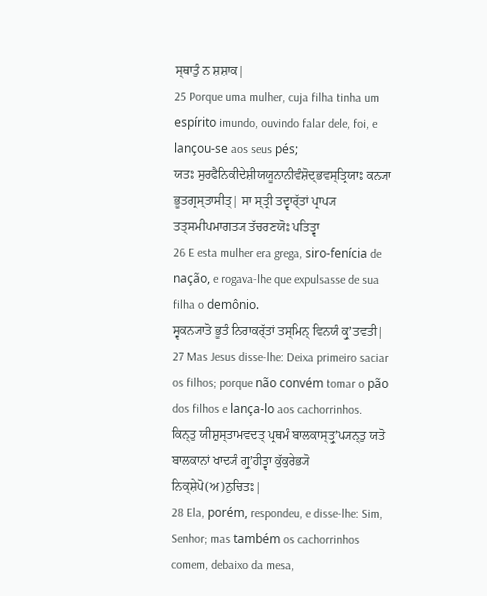ਸ੍ਥਾਤੁੰ ਨ ਸ਼ਸ਼ਾਕ|
25 Porque uma mulher, cuja filha tinha um espírito imundo, ouvindo falar dele, foi, e lançou-se aos seus pés;
ਯਤਃ ਸੁਰਫੈਨਿਕੀਦੇਸ਼ੀਯਯੂਨਾਨੀਵੰਸ਼ੋਦ੍ਭਵਸ੍ਤ੍ਰਿਯਾਃ ਕਨ੍ਯਾ ਭੂਤਗ੍ਰਸ੍ਤਾਸੀਤ੍| ਸਾ ਸ੍ਤ੍ਰੀ ਤਦ੍ਵਾਰ੍ੱਤਾਂ ਪ੍ਰਾਪ੍ਯ ਤਤ੍ਸਮੀਪਮਾਗਤ੍ਯ ਤੱਚਰਣਯੋਃ ਪਤਿਤ੍ਵਾ
26 E esta mulher era grega, siro-fenícia de nação, e rogava-lhe que expulsasse de sua filha o demônio.
ਸ੍ਵਕਨ੍ਯਾਤੋ ਭੂਤੰ ਨਿਰਾਕਰ੍ੱਤਾਂ ਤਸ੍ਮਿਨ੍ ਵਿਨਯੰ ਕ੍ਰੁʼਤਵਤੀ|
27 Mas Jesus disse-lhe: Deixa primeiro saciar os filhos; porque não convém tomar o pão dos filhos e lança-lo aos cachorrinhos.
ਕਿਨ੍ਤੁ ਯੀਸ਼ੁਸ੍ਤਾਮਵਦਤ੍ ਪ੍ਰਥਮੰ ਬਾਲਕਾਸ੍ਤ੍ਰੁʼਪ੍ਯਨ੍ਤੁ ਯਤੋ ਬਾਲਕਾਨਾਂ ਖਾਦ੍ਯੰ ਗ੍ਰੁʼਹੀਤ੍ਵਾ ਕੁੱਕੁਰੇਭ੍ਯੋ ਨਿਕ੍ਸ਼ੇਪੋ(ਅ)ਨੁਚਿਤਃ|
28 Ela, porém, respondeu, e disse-lhe: Sim, Senhor; mas também os cachorrinhos comem, debaixo da mesa,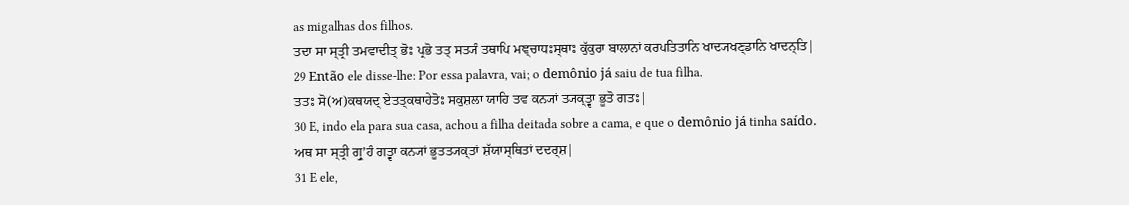as migalhas dos filhos.
ਤਦਾ ਸਾ ਸ੍ਤ੍ਰੀ ਤਮਵਾਦੀਤ੍ ਭੋਃ ਪ੍ਰਭੋ ਤਤ੍ ਸਤ੍ਯੰ ਤਥਾਪਿ ਮਞ੍ਚਾਧਃਸ੍ਥਾਃ ਕੁੱਕੁਰਾ ਬਾਲਾਨਾਂ ਕਰਪਤਿਤਾਨਿ ਖਾਦ੍ਯਖਣ੍ਡਾਨਿ ਖਾਦਨ੍ਤਿ|
29 Então ele disse-lhe: Por essa palavra, vai; o demônio já saiu de tua filha.
ਤਤਃ ਸੋ(ਅ)ਕਥਯਦ੍ ਏਤਤ੍ਕਥਾਹੇਤੋਃ ਸਕੁਸ਼ਲਾ ਯਾਹਿ ਤਵ ਕਨ੍ਯਾਂ ਤ੍ਯਕ੍ਤ੍ਵਾ ਭੂਤੋ ਗਤਃ|
30 E, indo ela para sua casa, achou a filha deitada sobre a cama, e que o demônio já tinha saído.
ਅਥ ਸਾ ਸ੍ਤ੍ਰੀ ਗ੍ਰੁʼਹੰ ਗਤ੍ਵਾ ਕਨ੍ਯਾਂ ਭੂਤਤ੍ਯਕ੍ਤਾਂ ਸ਼ੱਯਾਸ੍ਥਿਤਾਂ ਦਦਰ੍ਸ਼|
31 E ele,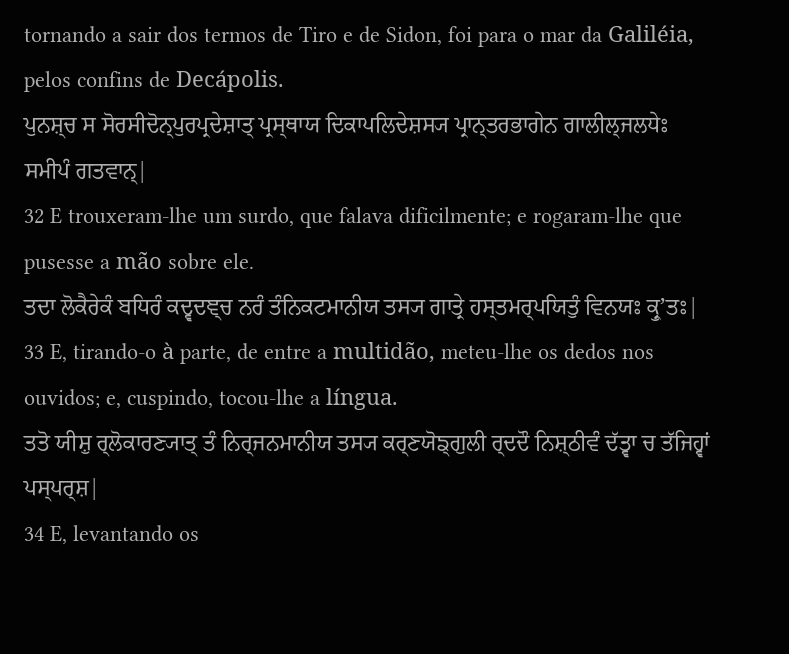tornando a sair dos termos de Tiro e de Sidon, foi para o mar da Galiléia, pelos confins de Decápolis.
ਪੁਨਸ਼੍ਚ ਸ ਸੋਰਸੀਦੋਨ੍ਪੁਰਪ੍ਰਦੇਸ਼ਾਤ੍ ਪ੍ਰਸ੍ਥਾਯ ਦਿਕਾਪਲਿਦੇਸ਼ਸ੍ਯ ਪ੍ਰਾਨ੍ਤਰਭਾਗੇਨ ਗਾਲੀਲ੍ਜਲਧੇਃ ਸਮੀਪੰ ਗਤਵਾਨ੍|
32 E trouxeram-lhe um surdo, que falava dificilmente; e rogaram-lhe que pusesse a mão sobre ele.
ਤਦਾ ਲੋਕੈਰੇਕੰ ਬਧਿਰੰ ਕਦ੍ਵਦਞ੍ਚ ਨਰੰ ਤੰਨਿਕਟਮਾਨੀਯ ਤਸ੍ਯ ਗਾਤ੍ਰੇ ਹਸ੍ਤਮਰ੍ਪਯਿਤੁੰ ਵਿਨਯਃ ਕ੍ਰੁʼਤਃ|
33 E, tirando-o à parte, de entre a multidão, meteu-lhe os dedos nos ouvidos; e, cuspindo, tocou-lhe a língua.
ਤਤੋ ਯੀਸ਼ੁ ਰ੍ਲੋਕਾਰਣ੍ਯਾਤ੍ ਤੰ ਨਿਰ੍ਜਨਮਾਨੀਯ ਤਸ੍ਯ ਕਰ੍ਣਯੋਙ੍ਗੁਲੀ ਰ੍ਦਦੌ ਨਿਸ਼੍ਠੀਵੰ ਦੱਤ੍ਵਾ ਚ ਤੱਜਿਹ੍ਵਾਂ ਪਸ੍ਪਰ੍ਸ਼|
34 E, levantando os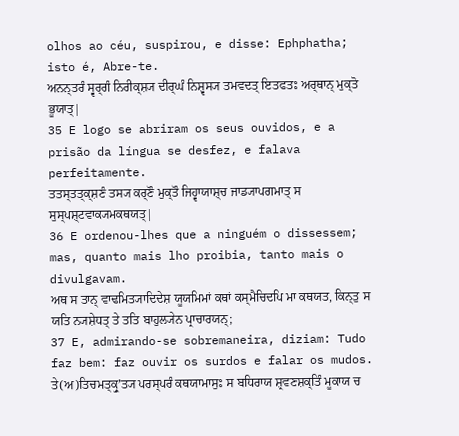olhos ao céu, suspirou, e disse: Ephphatha; isto é, Abre-te.
ਅਨਨ੍ਤਰੰ ਸ੍ਵਰ੍ਗੰ ਨਿਰੀਕ੍ਸ਼੍ਯ ਦੀਰ੍ਘੰ ਨਿਸ਼੍ਵਸ੍ਯ ਤਮਵਦਤ੍ ਇਤਫਤਃ ਅਰ੍ਥਾਨ੍ ਮੁਕ੍ਤੋ ਭੂਯਾਤ੍|
35 E logo se abriram os seus ouvidos, e a prisão da língua se desfez, e falava perfeitamente.
ਤਤਸ੍ਤਤ੍ਕ੍ਸ਼ਣੰ ਤਸ੍ਯ ਕਰ੍ਣੌ ਮੁਕ੍ਤੌ ਜਿਹ੍ਵਾਯਾਸ਼੍ਚ ਜਾਡ੍ਯਾਪਗਮਾਤ੍ ਸ ਸੁਸ੍ਪਸ਼੍ਟਵਾਕ੍ਯਮਕਥਯਤ੍|
36 E ordenou-lhes que a ninguém o dissessem; mas, quanto mais lho proibia, tanto mais o divulgavam.
ਅਥ ਸ ਤਾਨ੍ ਵਾਢਮਿਤ੍ਯਾਦਿਦੇਸ਼ ਯੂਯਮਿਮਾਂ ਕਥਾਂ ਕਸ੍ਮੈਚਿਦਪਿ ਮਾ ਕਥਯਤ, ਕਿਨ੍ਤੁ ਸ ਯਤਿ ਨ੍ਯਸ਼ੇਧਤ੍ ਤੇ ਤਤਿ ਬਾਹੁਲ੍ਯੇਨ ਪ੍ਰਾਚਾਰਯਨ੍;
37 E, admirando-se sobremaneira, diziam: Tudo faz bem: faz ouvir os surdos e falar os mudos.
ਤੇ(ਅ)ਤਿਚਮਤ੍ਕ੍ਰੁʼਤ੍ਯ ਪਰਸ੍ਪਰੰ ਕਥਯਾਮਾਸੁਃ ਸ ਬਧਿਰਾਯ ਸ਼੍ਰਵਣਸ਼ਕ੍ਤਿੰ ਮੂਕਾਯ ਚ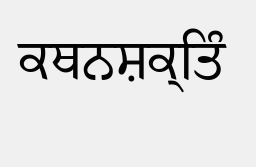ਕਥਨਸ਼ਕ੍ਤਿੰ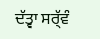ਦੱਤ੍ਵਾ ਸਰ੍ੱਵੰ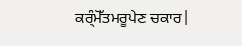ਕਰ੍ੰਮੋੱਤਮਰੂਪੇਣ ਚਕਾਰ|